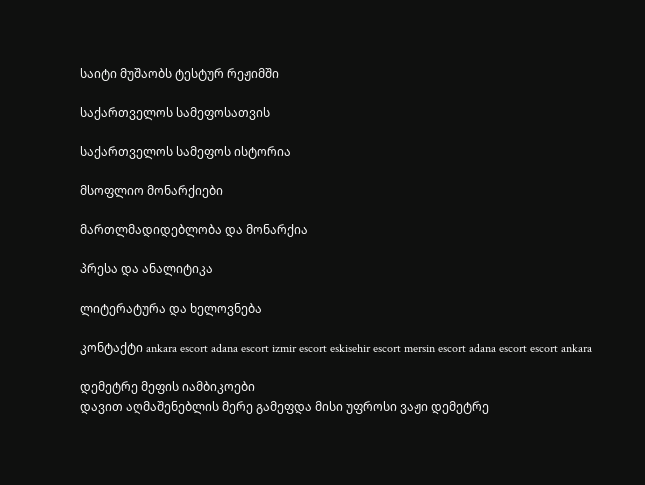საიტი მუშაობს ტესტურ რეჟიმში

საქართველოს სამეფოსათვის

საქართველოს სამეფოს ისტორია

მსოფლიო მონარქიები

მართლმადიდებლობა და მონარქია

პრესა და ანალიტიკა

ლიტერატურა და ხელოვნება

კონტაქტი ankara escort adana escort izmir escort eskisehir escort mersin escort adana escort escort ankara

დემეტრე მეფის იამბიკოები
დავით აღმაშენებლის მერე გამეფდა მისი უფროსი ვაჟი დემეტრე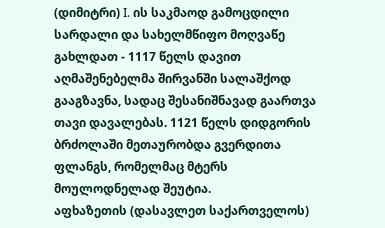(დიმიტრი) I. ის საკმაოდ გამოცდილი სარდალი და სახელმწიფო მოღვაწე გახლდათ - 1117 წელს დავით აღმაშენებელმა შირვანში სალაშქოდ გააგზავნა, სადაც შესანიშნავად გაართვა თავი დავალებას. 1121 წელს დიდგორის ბრძოლაში მეთაურობდა გვერდითა ფლანგს, რომელმაც მტერს მოულოდნელად შეუტია.
აფხაზეთის (დასავლეთ საქართველოს)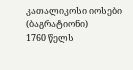კათალიკოსი იოსები (ბაგრატიონი)
1760 წელს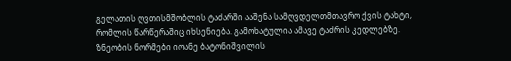გელათის ღვთისმშობლის ტაძარში ააშენა სამღვდელთმთავრო ქვის ტახტი, რომლის წარწერაშიც იხსენიება. გამოხატულია ამავე ტაძრის კედლებზე.
ზნეობის ნორმები იოანე ბატონიშვილის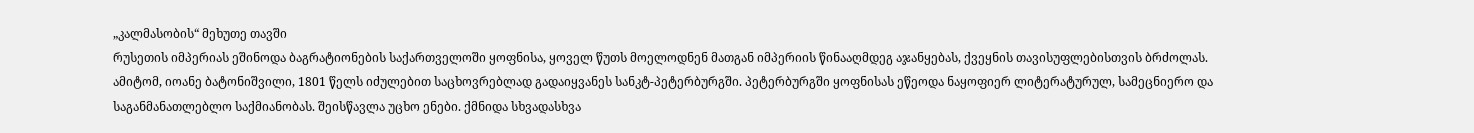„კალმასობის“ მეხუთე თავში
რუსეთის იმპერიას ეშინოდა ბაგრატიონების საქართველოში ყოფნისა, ყოველ წუთს მოელოდნენ მათგან იმპერიის წინააღმდეგ აჯანყებას, ქვეყნის თავისუფლებისთვის ბრძოლას. ამიტომ, იოანე ბატონიშვილი, 1801 წელს იძულებით საცხოვრებლად გადაიყვანეს სანკტ-პეტერბურგში. პეტერბურგში ყოფნისას ეწეოდა ნაყოფიერ ლიტერატურულ, სამეცნიერო და საგანმანათლებლო საქმიანობას. შეისწავლა უცხო ენები. ქმნიდა სხვადასხვა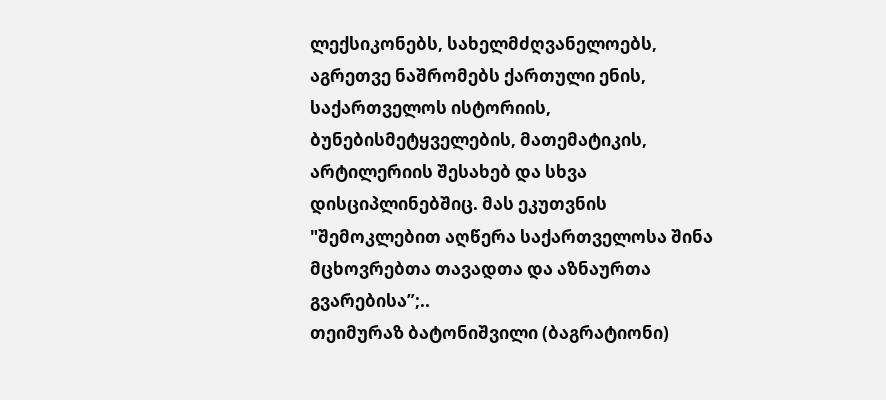ლექსიკონებს, სახელმძღვანელოებს, აგრეთვე ნაშრომებს ქართული ენის, საქართველოს ისტორიის, ბუნებისმეტყველების, მათემატიკის, არტილერიის შესახებ და სხვა დისციპლინებშიც. მას ეკუთვნის "შემოკლებით აღწერა საქართველოსა შინა მცხოვრებთა თავადთა და აზნაურთა გვარებისა”;..
თეიმურაზ ბატონიშვილი (ბაგრატიონი)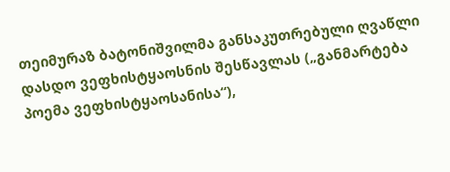თეიმურაზ ბატონიშვილმა განსაკუთრებული ღვაწლი დასდო ვეფხისტყაოსნის შესწავლას („განმარტება პოემა ვეფხისტყაოსანისა“),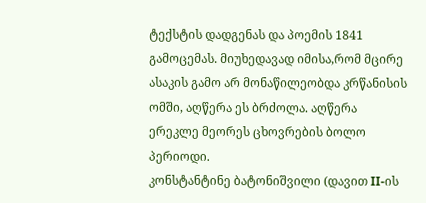ტექსტის დადგენას და პოემის 1841 გამოცემას. მიუხედავად იმისა,რომ მცირე ასაკის გამო არ მონაწილეობდა კრწანისის ომში, აღწერა ეს ბრძოლა. აღწერა ერეკლე მეორეს ცხოვრების ბოლო პერიოდი.
კონსტანტინე ბატონიშვილი (დავით II-ის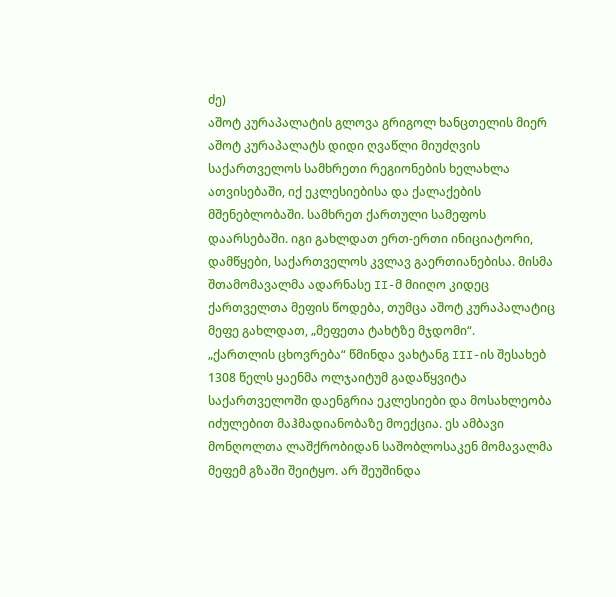ძე)
აშოტ კურაპალატის გლოვა გრიგოლ ხანცთელის მიერ
აშოტ კურაპალატს დიდი ღვაწლი მიუძღვის საქართველოს სამხრეთი რეგიონების ხელახლა ათვისებაში, იქ ეკლესიებისა და ქალაქების მშენებლობაში. სამხრეთ ქართული სამეფოს დაარსებაში. იგი გახლდათ ერთ-ერთი ინიციატორი, დამწყები, საქართველოს კვლავ გაერთიანებისა. მისმა შთამომავალმა ადარნასე II-მ მიიღო კიდეც ქართველთა მეფის წოდება, თუმცა აშოტ კურაპალატიც მეფე გახლდათ, „მეფეთა ტახტზე მჯდომი“.
„ქართლის ცხოვრება“ წმინდა ვახტანგ III-ის შესახებ
1308 წელს ყაენმა ოლჯაიტუმ გადაწყვიტა საქართველოში დაენგრია ეკლესიები და მოსახლეობა იძულებით მაჰმადიანობაზე მოექცია. ეს ამბავი მონღოლთა ლაშქრობიდან საშობლოსაკენ მომავალმა მეფემ გზაში შეიტყო. არ შეუშინდა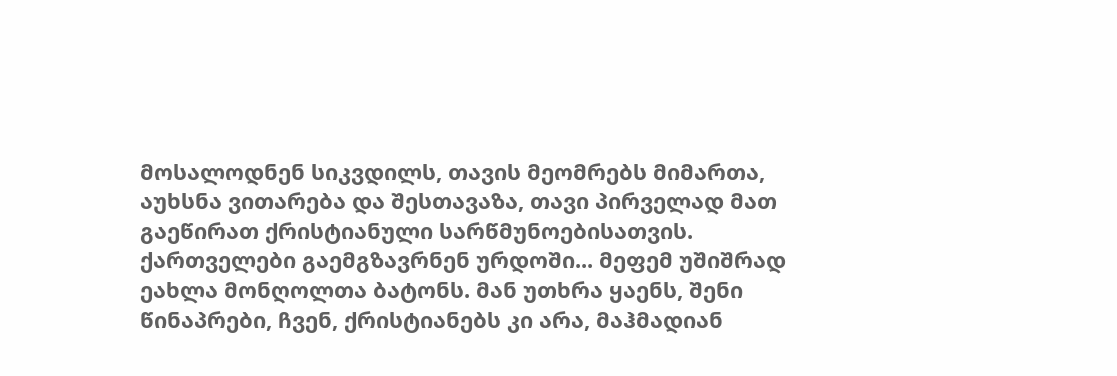მოსალოდნენ სიკვდილს, თავის მეომრებს მიმართა, აუხსნა ვითარება და შესთავაზა, თავი პირველად მათ გაეწირათ ქრისტიანული სარწმუნოებისათვის. ქართველები გაემგზავრნენ ურდოში... მეფემ უშიშრად ეახლა მონღოლთა ბატონს. მან უთხრა ყაენს, შენი წინაპრები, ჩვენ, ქრისტიანებს კი არა, მაჰმადიან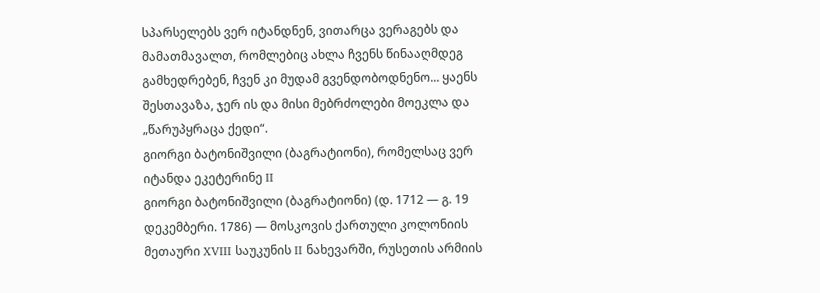სპარსელებს ვერ იტანდნენ, ვითარცა ვერაგებს და მამათმავალთ, რომლებიც ახლა ჩვენს წინააღმდეგ გამხედრებენ, ჩვენ კი მუდამ გვენდობოდნენო... ყაენს შესთავაზა, ჯერ ის და მისი მებრძოლები მოეკლა და „წარუპყრაცა ქედი“.
გიორგი ბატონიშვილი (ბაგრატიონი), რომელსაც ვერ იტანდა ეკეტერინე II
გიორგი ბატონიშვილი (ბაგრატიონი) (დ. 1712 — გ. 19 დეკემბერი. 1786) — მოსკოვის ქართული კოლონიის მეთაური XVIII საუკუნის II ნახევარში, რუსეთის არმიის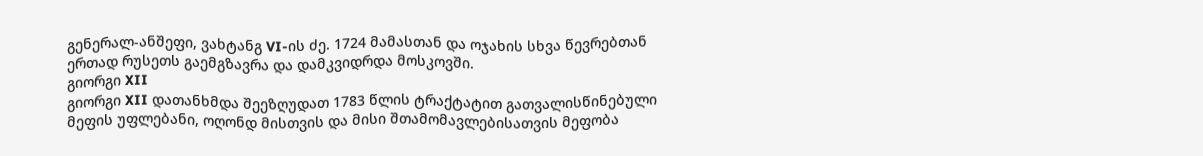გენერალ-ანშეფი, ვახტანგ VI-ის ძე. 1724 მამასთან და ოჯახის სხვა წევრებთან ერთად რუსეთს გაემგზავრა და დამკვიდრდა მოსკოვში.
გიორგი XII
გიორგი XII დათანხმდა შეეზღუდათ 1783 წლის ტრაქტატით გათვალისწინებული მეფის უფლებანი, ოღონდ მისთვის და მისი შთამომავლებისათვის მეფობა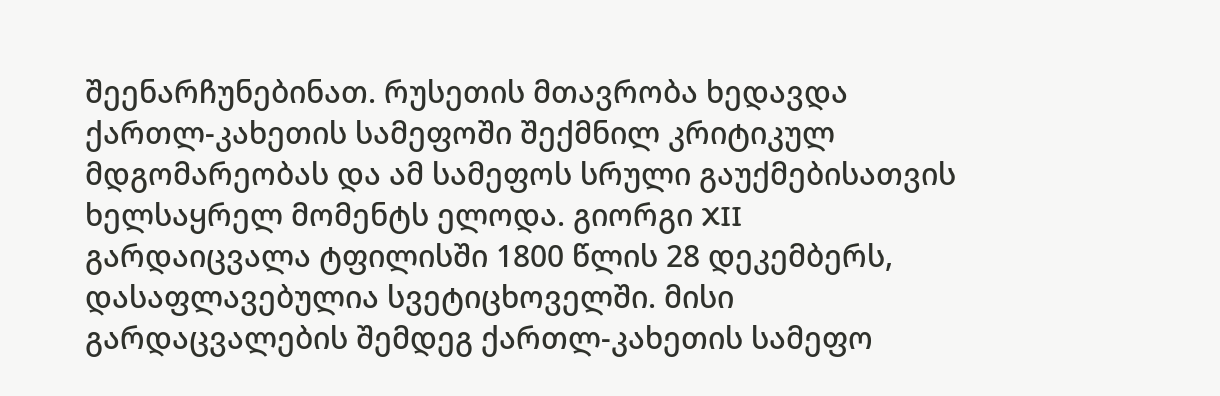შეენარჩუნებინათ. რუსეთის მთავრობა ხედავდა ქართლ-კახეთის სამეფოში შექმნილ კრიტიკულ მდგომარეობას და ამ სამეფოს სრული გაუქმებისათვის ხელსაყრელ მომენტს ელოდა. გიორგი XII გარდაიცვალა ტფილისში 1800 წლის 28 დეკემბერს, დასაფლავებულია სვეტიცხოველში. მისი გარდაცვალების შემდეგ ქართლ-კახეთის სამეფო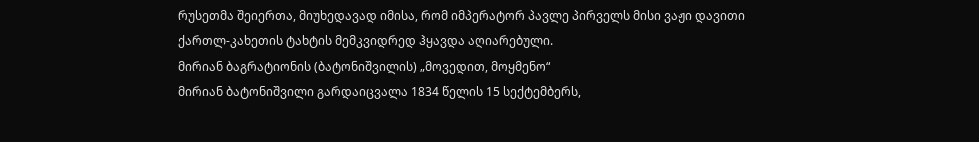რუსეთმა შეიერთა, მიუხედავად იმისა, რომ იმპერატორ პავლე პირველს მისი ვაჟი დავითი ქართლ-კახეთის ტახტის მემკვიდრედ ჰყავდა აღიარებული.
მირიან ბაგრატიონის (ბატონიშვილის) „მოვედით, მოყმენო“
მირიან ბატონიშვილი გარდაიცვალა 1834 წელის 15 სექტემბერს,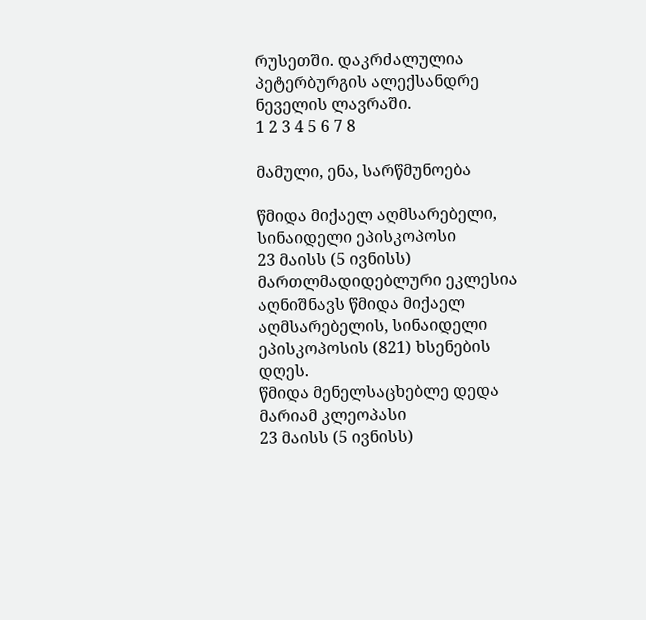რუსეთში. დაკრძალულია პეტერბურგის ალექსანდრე ნეველის ლავრაში.
1 2 3 4 5 6 7 8

მამული, ენა, სარწმუნოება

წმიდა მიქაელ აღმსარებელი, სინაიდელი ეპისკოპოსი
23 მაისს (5 ივნისს) მართლმადიდებლური ეკლესია აღნიშნავს წმიდა მიქაელ აღმსარებელის, სინაიდელი ეპისკოპოსის (821) ხსენების დღეს.
წმიდა მენელსაცხებლე დედა მარიამ კლეოპასი
23 მაისს (5 ივნისს)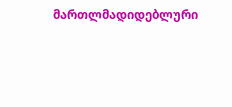მართლმადიდებლური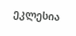ეკლესია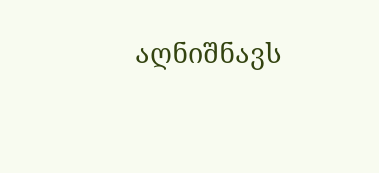აღნიშნავს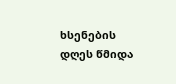ხსენების დღეს წმიდა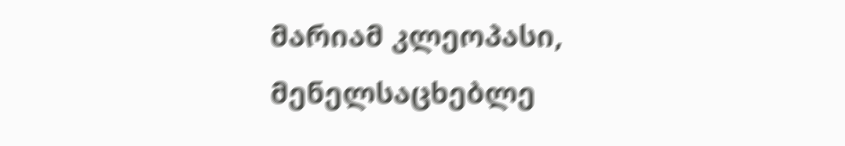მარიამ კლეოპასი, მენელსაცხებლე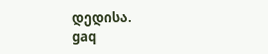დედისა.
gaq